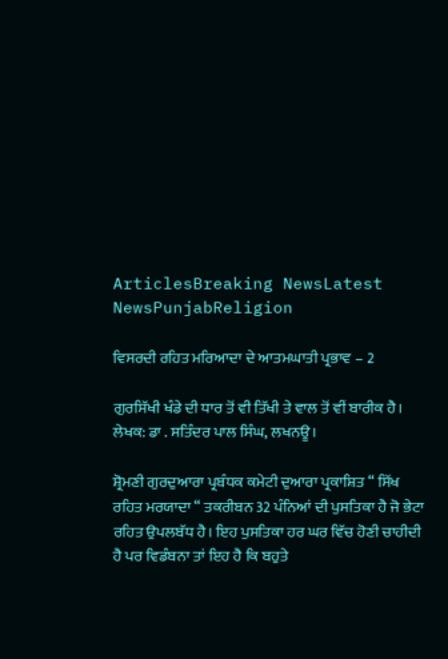ArticlesBreaking NewsLatest NewsPunjabReligion

ਵਿਸਰਦੀ ਰਹਿਤ ਮਰਿਆਦਾ ਦੇ ਆਤਮਘਾਤੀ ਪ੍ਰਭਾਵ – 2

ਗੁਰਸਿੱਖੀ ਖੰਡੇ ਦੀ ਧਾਰ ਤੋਂ ਵੀ ਤਿੱਖੀ ਤੇ ਵਾਲ ਤੋਂ ਵੀਂ ਬਾਰੀਕ ਹੈ।
ਲੇਖਕ: ਡਾ . ਸਤਿੰਦਰ ਪਾਲ ਸਿੰਘ, ਲਖਨਊ।

ਸ਼੍ਰੋਮਣੀ ਗੁਰਦੁਆਰਾ ਪ੍ਰਬੰਧਕ ਕਮੇਟੀ ਦੁਆਰਾ ਪ੍ਰਕਾਸ਼ਿਤ “ ਸਿੱਖ ਰਹਿਤ ਮਰਯਾਦਾ “ ਤਕਰੀਬਨ 32 ਪੰਨਿਆਂ ਦੀ ਪੁਸਤਿਕਾ ਹੈ ਜੋ ਭੇਟਾ ਰਹਿਤ ਉਪਲਬੱਧ ਹੈ। ਇਹ ਪੁਸਤਿਕਾ ਹਰ ਘਰ ਵਿੱਚ ਹੋਣੀ ਚਾਹੀਦੀ ਹੈ ਪਰ ਵਿਡੰਬਨਾ ਤਾਂ ਇਹ ਹੈ ਕਿ ਬਹੁਤੇ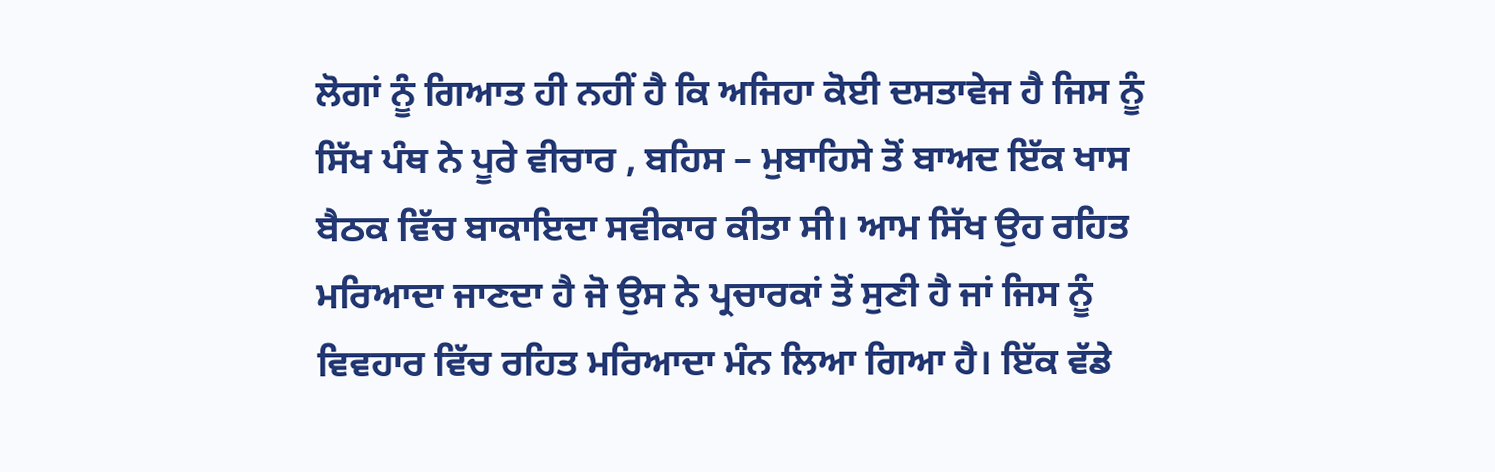ਲੋਗਾਂ ਨੂੰ ਗਿਆਤ ਹੀ ਨਹੀਂ ਹੈ ਕਿ ਅਜਿਹਾ ਕੋਈ ਦਸਤਾਵੇਜ ਹੈ ਜਿਸ ਨੂੰ ਸਿੱਖ ਪੰਥ ਨੇ ਪੂਰੇ ਵੀਚਾਰ , ਬਹਿਸ – ਮੁਬਾਹਿਸੇ ਤੋਂ ਬਾਅਦ ਇੱਕ ਖਾਸ ਬੈਠਕ ਵਿੱਚ ਬਾਕਾਇਦਾ ਸਵੀਕਾਰ ਕੀਤਾ ਸੀ। ਆਮ ਸਿੱਖ ਉਹ ਰਹਿਤ ਮਰਿਆਦਾ ਜਾਣਦਾ ਹੈ ਜੋ ਉਸ ਨੇ ਪ੍ਰਚਾਰਕਾਂ ਤੋਂ ਸੁਣੀ ਹੈ ਜਾਂ ਜਿਸ ਨੂੰ ਵਿਵਹਾਰ ਵਿੱਚ ਰਹਿਤ ਮਰਿਆਦਾ ਮੰਨ ਲਿਆ ਗਿਆ ਹੈ। ਇੱਕ ਵੱਡੇ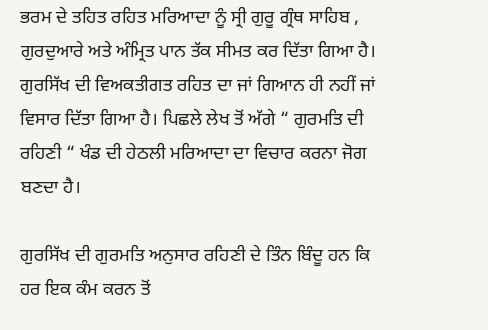ਭਰਮ ਦੇ ਤਹਿਤ ਰਹਿਤ ਮਰਿਆਦਾ ਨੂੰ ਸ੍ਰੀ ਗੁਰੂ ਗ੍ਰੰਥ ਸਾਹਿਬ , ਗੁਰਦੁਆਰੇ ਅਤੇ ਅੰਮ੍ਰਿਤ ਪਾਨ ਤੱਕ ਸੀਮਤ ਕਰ ਦਿੱਤਾ ਗਿਆ ਹੈ। ਗੁਰਸਿੱਖ ਦੀ ਵਿਅਕਤੀਗਤ ਰਹਿਤ ਦਾ ਜਾਂ ਗਿਆਨ ਹੀ ਨਹੀਂ ਜਾਂ ਵਿਸਾਰ ਦਿੱਤਾ ਗਿਆ ਹੈ। ਪਿਛਲੇ ਲੇਖ ਤੋਂ ਅੱਗੇ “ ਗੁਰਮਤਿ ਦੀ ਰਹਿਣੀ “ ਖੰਡ ਦੀ ਹੇਠਲੀ ਮਰਿਆਦਾ ਦਾ ਵਿਚਾਰ ਕਰਨਾ ਜੋਗ ਬਣਦਾ ਹੈ।

ਗੁਰਸਿੱਖ ਦੀ ਗੁਰਮਤਿ ਅਨੁਸਾਰ ਰਹਿਣੀ ਦੇ ਤਿੰਨ ਬਿੰਦੂ ਹਨ ਕਿ ਹਰ ਇਕ ਕੰਮ ਕਰਨ ਤੋਂ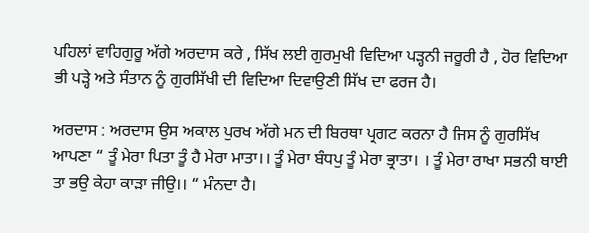ਪਹਿਲਾਂ ਵਾਹਿਗੁਰੂ ਅੱਗੇ ਅਰਦਾਸ ਕਰੇ , ਸਿੱਖ ਲਈ ਗੁਰਮੁਖੀ ਵਿਦਿਆ ਪੜ੍ਹਨੀ ਜਰੂਰੀ ਹੈ , ਹੋਰ ਵਿਦਿਆ ਭੀ ਪੜ੍ਹੇ ਅਤੇ ਸੰਤਾਨ ਨੂੰ ਗੁਰਸਿੱਖੀ ਦੀ ਵਿਦਿਆ ਦਿਵਾਉਣੀ ਸਿੱਖ ਦਾ ਫਰਜ ਹੈ।

ਅਰਦਾਸ : ਅਰਦਾਸ ਉਸ ਅਕਾਲ ਪੁਰਖ ਅੱਗੇ ਮਨ ਦੀ ਬਿਰਥਾ ਪ੍ਰਗਟ ਕਰਨਾ ਹੈ ਜਿਸ ਨੂੰ ਗੁਰਸਿੱਖ ਆਪਣਾ “ ਤੂੰ ਮੇਰਾ ਪਿਤਾ ਤੂੰ ਹੈ ਮੇਰਾ ਮਾਤਾ।। ਤੂੰ ਮੇਰਾ ਬੰਧਪੁ ਤੂੰ ਮੇਰਾ ਭ੍ਰਾਤਾ। । ਤੂੰ ਮੇਰਾ ਰਾਖਾ ਸਭਨੀ ਥਾਈ ਤਾ ਭਉ ਕੇਹਾ ਕਾੜਾ ਜੀਉ।। “ ਮੰਨਦਾ ਹੈ।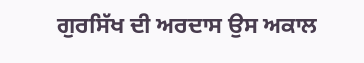ਗੁਰਸਿੱਖ ਦੀ ਅਰਦਾਸ ਉਸ ਅਕਾਲ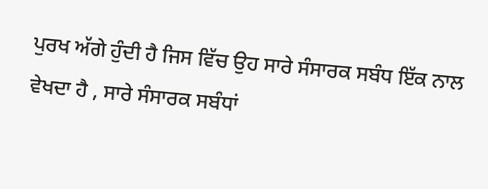ਪੁਰਖ ਅੱਗੇ ਹੁੰਦੀ ਹੈ ਜਿਸ ਵਿੱਚ ਉਹ ਸਾਰੇ ਸੰਸਾਰਕ ਸਬੰਧ ਇੱਕ ਨਾਲ ਵੇਖਦਾ ਹੈ , ਸਾਰੇ ਸੰਸਾਰਕ ਸਬੰਧਾਂ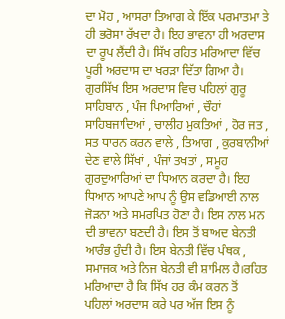ਦਾ ਮੋਹ , ਆਸਰਾ ਤਿਆਗ ਕੇ ਇੱਕ ਪਰਮਾਤਮਾ ਤੇ ਹੀ ਭਰੋਸਾ ਰੱਖਦਾ ਹੈ। ਇਹ ਭਾਵਨਾ ਹੀ ਅਰਦਾਸ ਦਾ ਰੂਪ ਲੈਂਦੀ ਹੈ। ਸਿੱਖ ਰਹਿਤ ਮਰਿਆਦਾ ਵਿੱਚ ਪੂਰੀ ਅਰਦਾਸ ਦਾ ਖਰੜਾ ਦਿੱਤਾ ਗਿਆ ਹੈ। ਗੁਰਸਿੱਖ ਇਸ ਅਰਦਾਸ ਵਿਚ ਪਹਿਲਾਂ ਗੁਰੂ ਸਾਹਿਬਾਨ , ਪੰਜ ਪਿਆਰਿਆਂ , ਚੌਹਾਂ ਸਾਹਿਬਜਾਦਿਆਂ , ਚਾਲੀਹ ਮੁਕਤਿਆਂ , ਹੋਰ ਜਤ , ਸਤ ਧਾਰਨ ਕਰਨ ਵਾਲੇ , ਤਿਆਗ , ਕੁਰਬਾਨੀਆਂ ਦੇਣ ਵਾਲੇ ਸਿੱਖਾਂ , ਪੰਜਾਂ ਤਖਤਾਂ , ਸਮੂਹ ਗੁਰਦੁਆਰਿਆਂ ਦਾ ਧਿਆਨ ਕਰਦਾ ਹੈ। ਇਹ ਧਿਆਨ ਆਪਣੇ ਆਪ ਨੂੰ ਉਸ ਵਡਿਆਈ ਨਾਲ ਜੋੜਨਾ ਅਤੇ ਸਮਰਪਿਤ ਹੋਣਾ ਹੈ। ਇਸ ਨਾਲ ਮਨ ਦੀ ਭਾਵਨਾ ਬਣਦੀ ਹੈ। ਇਸ ਤੋਂ ਬਾਅਦ ਬੇਨਤੀ ਆਰੰਭ ਹੁੰਦੀ ਹੈ। ਇਸ ਬੇਨਤੀ ਵਿੱਚ ਪੰਥਕ , ਸਮਾਜਕ ਅਤੇ ਨਿਜ ਬੇਨਤੀ ਵੀ ਸ਼ਾਮਿਲ ਹੈ।ਰਹਿਤ ਮਰਿਆਦਾ ਹੈ ਕਿ ਸਿੱਖ ਹਰ ਕੰਮ ਕਰਨ ਤੋਂ ਪਹਿਲਾਂ ਅਰਦਾਸ ਕਰੇ ਪਰ ਅੱਜ ਇਸ ਨੂੰ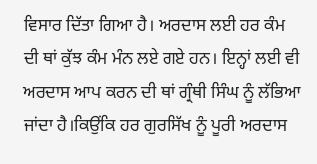ਵਿਸਾਰ ਦਿੱਤਾ ਗਿਆ ਹੈ। ਅਰਦਾਸ ਲਈ ਹਰ ਕੰਮ ਦੀ ਥਾਂ ਕੁੱਝ ਕੰਮ ਮੰਨ ਲਏ ਗਏ ਹਨ। ਇਨ੍ਹਾਂ ਲਈ ਵੀ ਅਰਦਾਸ ਆਪ ਕਰਨ ਦੀ ਥਾਂ ਗ੍ਰੰਥੀ ਸਿੰਘ ਨੂੰ ਲੱਭਿਆ ਜਾਂਦਾ ਹੈ।ਕਿਉਂਕਿ ਹਰ ਗੁਰਸਿੱਖ ਨੂੰ ਪੂਰੀ ਅਰਦਾਸ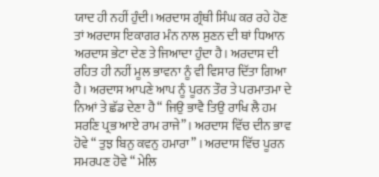ਯਾਦ ਹੀ ਨਹੀਂ ਹੁੰਦੀ। ਅਰਦਾਸ ਗ੍ਰੰਥੀ ਸਿੰਘ ਕਰ ਰਹੇ ਹੋਣ ਤਾਂ ਅਰਦਾਸ ਇਕਾਗਰ ਮੰਨ ਨਾਲ ਸੁਣਨ ਦੀ ਥਾਂ ਧਿਆਨ ਅਰਦਾਸ ਭੇਟਾ ਦੇਣ ਤੇ ਜਿਆਦਾ ਹੁੰਦਾ ਹੈ। ਅਰਦਾਸ ਦੀ ਰਹਿਤ ਹੀ ਨਹੀਂ ਮੂਲ ਭਾਵਨਾ ਨੂੰ ਵੀ ਵਿਸਾਰ ਦਿੱਤਾ ਗਿਆ ਹੈ। ਅਰਦਾਸ ਆਪਣੇ ਆਪ ਨੂੰ ਪੂਰਨ ਤੌਰ ਤੇ ਪਰਮਾਤਮਾ ਦੇ ਨਿਆਂ ਤੇ ਛੱਡ ਦੇਣਾ ਹੈ “ ਜਿਉ ਭਾਵੈ ਤਿਉ ਰਾਖਿ ਲੈ ਹਮ ਸਰਣਿ ਪ੍ਰਭ ਆਏ ਰਾਮ ਰਾਜੇ” । ਅਰਦਾਸ ਵਿੱਚ ਦੀਨ ਭਾਵ ਹੋਵੇ “ ਤੁਝ ਬਿਨੁ ਕਵਨੁ ਹਮਾਰਾ” । ਅਰਦਾਸ ਵਿੱਚ ਪੂਰਨ ਸਮਰਪਣ ਹੋਵੇ “ ਮੇਲਿ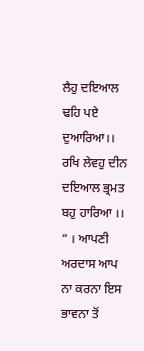ਲੈਹੁ ਦਇਆਲ ਢਹਿ ਪਏ ਦੁਆਰਿਆ।। ਰਖਿ ਲੇਵਹੁ ਦੀਨ ਦਇਆਲ ਭ੍ਰਮਤ ਬਹੁ ਹਾਰਿਆ ।। “ । ਆਪਣੀ ਅਰਦਾਸ ਆਪ ਨਾ ਕਰਨਾ ਇਸ ਭਾਵਨਾ ਤੋਂ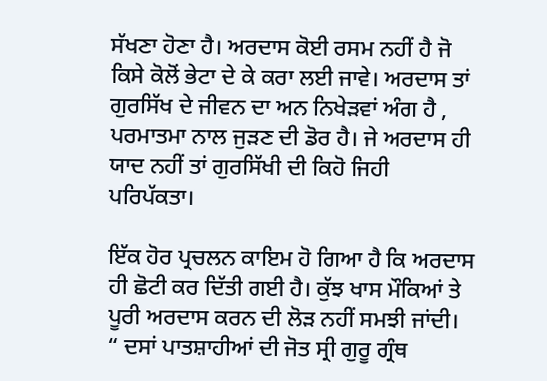ਸੱਖਣਾ ਹੋਣਾ ਹੈ। ਅਰਦਾਸ ਕੋਈ ਰਸਮ ਨਹੀਂ ਹੈ ਜੋ ਕਿਸੇ ਕੋਲੋਂ ਭੇਟਾ ਦੇ ਕੇ ਕਰਾ ਲਈ ਜਾਵੇ। ਅਰਦਾਸ ਤਾਂ ਗੁਰਸਿੱਖ ਦੇ ਜੀਵਨ ਦਾ ਅਨ ਨਿਖੇੜਵਾਂ ਅੰਗ ਹੈ , ਪਰਮਾਤਮਾ ਨਾਲ ਜੁੜਣ ਦੀ ਡੋਰ ਹੈ। ਜੇ ਅਰਦਾਸ ਹੀ ਯਾਦ ਨਹੀਂ ਤਾਂ ਗੁਰਸਿੱਖੀ ਦੀ ਕਿਹੋ ਜਿਹੀ ਪਰਿਪੱਕਤਾ।

ਇੱਕ ਹੋਰ ਪ੍ਰਚਲਨ ਕਾਇਮ ਹੋ ਗਿਆ ਹੈ ਕਿ ਅਰਦਾਸ ਹੀ ਛੋਟੀ ਕਰ ਦਿੱਤੀ ਗਈ ਹੈ। ਕੁੱਝ ਖਾਸ ਮੌਕਿਆਂ ਤੇ ਪੂਰੀ ਅਰਦਾਸ ਕਰਨ ਦੀ ਲੋੜ ਨਹੀਂ ਸਮਝੀ ਜਾਂਦੀ। “ ਦਸਾਂ ਪਾਤਸ਼ਾਹੀਆਂ ਦੀ ਜੋਤ ਸ੍ਰੀ ਗੁਰੂ ਗ੍ਰੰਥ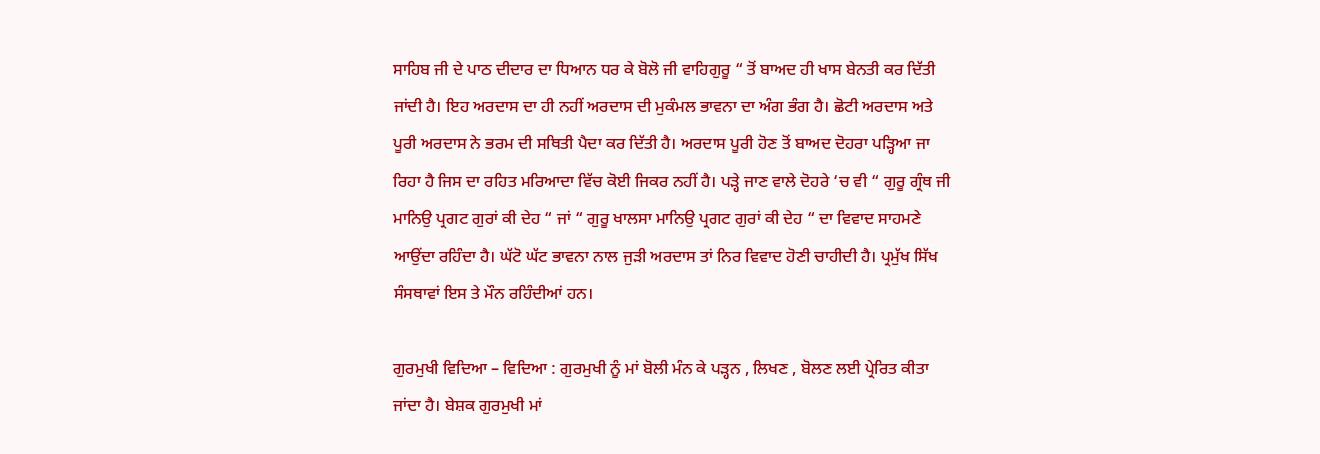ਸਾਹਿਬ ਜੀ ਦੇ ਪਾਠ ਦੀਦਾਰ ਦਾ ਧਿਆਨ ਧਰ ਕੇ ਬੋਲੋ ਜੀ ਵਾਹਿਗੁਰੂ “ ਤੋਂ ਬਾਅਦ ਹੀ ਖਾਸ ਬੇਨਤੀ ਕਰ ਦਿੱਤੀ ਜਾਂਦੀ ਹੈ। ਇਹ ਅਰਦਾਸ ਦਾ ਹੀ ਨਹੀਂ ਅਰਦਾਸ ਦੀ ਮੁਕੰਮਲ ਭਾਵਨਾ ਦਾ ਅੰਗ ਭੰਗ ਹੈ। ਛੋਟੀ ਅਰਦਾਸ ਅਤੇ ਪੂਰੀ ਅਰਦਾਸ ਨੇ ਭਰਮ ਦੀ ਸਥਿਤੀ ਪੈਦਾ ਕਰ ਦਿੱਤੀ ਹੈ। ਅਰਦਾਸ ਪੂਰੀ ਹੋਣ ਤੋਂ ਬਾਅਦ ਦੋਹਰਾ ਪੜ੍ਹਿਆ ਜਾ ਰਿਹਾ ਹੈ ਜਿਸ ਦਾ ਰਹਿਤ ਮਰਿਆਦਾ ਵਿੱਚ ਕੋਈ ਜਿਕਰ ਨਹੀਂ ਹੈ। ਪੜ੍ਹੇ ਜਾਣ ਵਾਲੇ ਦੋਹਰੇ ‘ਚ ਵੀ “ ਗੁਰੂ ਗ੍ਰੰਥ ਜੀ ਮਾਨਿਉ ਪ੍ਰਗਟ ਗੁਰਾਂ ਕੀ ਦੇਹ “ ਜਾਂ “ ਗੁਰੂ ਖਾਲਸਾ ਮਾਨਿਉ ਪ੍ਰਗਟ ਗੁਰਾਂ ਕੀ ਦੇਹ “ ਦਾ ਵਿਵਾਦ ਸਾਹਮਣੇ ਆਉਂਦਾ ਰਹਿੰਦਾ ਹੈ। ਘੱਟੋ ਘੱਟ ਭਾਵਨਾ ਨਾਲ ਜੁੜੀ ਅਰਦਾਸ ਤਾਂ ਨਿਰ ਵਿਵਾਦ ਹੋਣੀ ਚਾਹੀਦੀ ਹੈ। ਪ੍ਰਮੁੱਖ ਸਿੱਖ ਸੰਸਥਾਵਾਂ ਇਸ ਤੇ ਮੌਨ ਰਹਿੰਦੀਆਂ ਹਨ।

ਗੁਰਮੁਖੀ ਵਿਦਿਆ – ਵਿਦਿਆ : ਗੁਰਮੁਖੀ ਨੂੰ ਮਾਂ ਬੋਲੀ ਮੰਨ ਕੇ ਪੜ੍ਹਨ , ਲਿਖਣ , ਬੋਲਣ ਲਈ ਪ੍ਰੇਰਿਤ ਕੀਤਾ ਜਾਂਦਾ ਹੈ। ਬੇਸ਼ਕ ਗੁਰਮੁਖੀ ਮਾਂ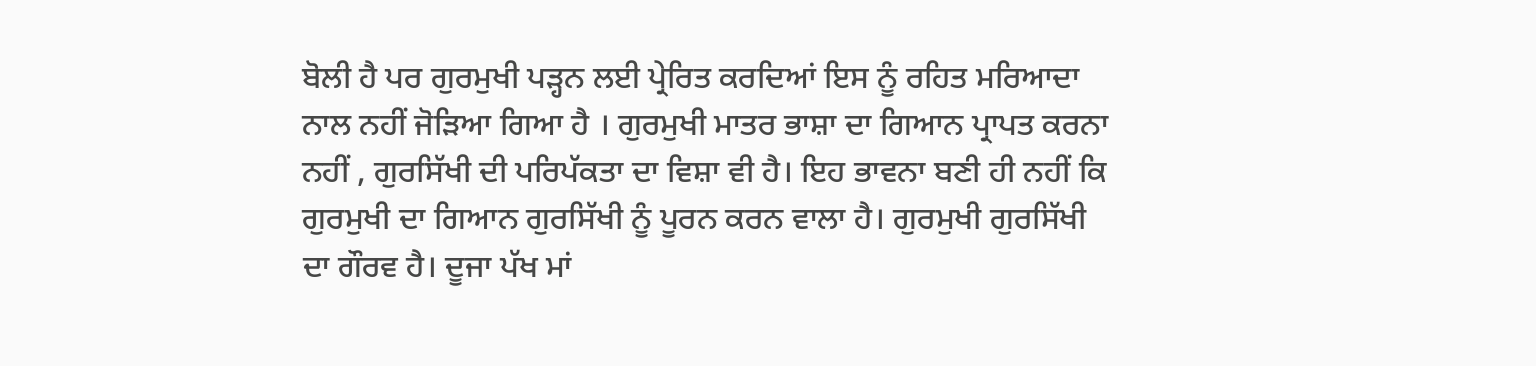ਬੋਲੀ ਹੈ ਪਰ ਗੁਰਮੁਖੀ ਪੜ੍ਹਨ ਲਈ ਪ੍ਰੇਰਿਤ ਕਰਦਿਆਂ ਇਸ ਨੂੰ ਰਹਿਤ ਮਰਿਆਦਾ ਨਾਲ ਨਹੀਂ ਜੋੜਿਆ ਗਿਆ ਹੈ । ਗੁਰਮੁਖੀ ਮਾਤਰ ਭਾਸ਼ਾ ਦਾ ਗਿਆਨ ਪ੍ਰਾਪਤ ਕਰਨਾ ਨਹੀਂ , ਗੁਰਸਿੱਖੀ ਦੀ ਪਰਿਪੱਕਤਾ ਦਾ ਵਿਸ਼ਾ ਵੀ ਹੈ। ਇਹ ਭਾਵਨਾ ਬਣੀ ਹੀ ਨਹੀਂ ਕਿ ਗੁਰਮੁਖੀ ਦਾ ਗਿਆਨ ਗੁਰਸਿੱਖੀ ਨੂੰ ਪੂਰਨ ਕਰਨ ਵਾਲਾ ਹੈ। ਗੁਰਮੁਖੀ ਗੁਰਸਿੱਖੀ ਦਾ ਗੌਰਵ ਹੈ। ਦੂਜਾ ਪੱਖ ਮਾਂ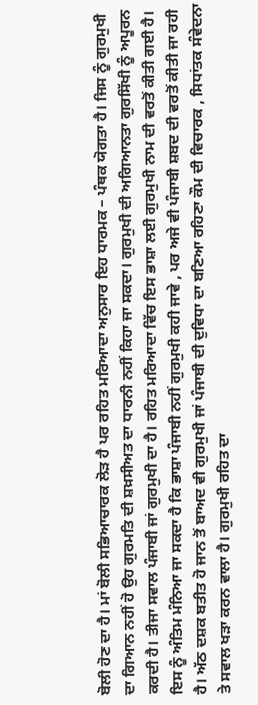ਬੋਲੀ ਹੋਣ ਦਾ ਹੈ। ਮਾਂ ਬੋਲੀ ਸਭਿਆਚਾਰਕ ਲੋੜ ਹੈ ਪਰ ਰਹਿਤ ਮਰਿਆਦਾ ਅਨੁਸਾਰ ਇਹ ਧਾਰਮਕ – ਪੰਥਕ ਯੋਗਤਾ ਹੈ। ਜਿਸ ਨੂੰ ਗੁਰਮੁਖੀ ਦਾ ਗਿਆਨ ਨਹੀਂ ਹੋ ਉਹ ਗੁਰਮਤਿ ਦੀ ਸ਼ਖ਼ਸੀਅਤ ਦਾ ਧਾਰਨੀ ਨਹੀਂ ਕਿਹਾ ਜਾ ਸਕਦਾ। ਗੁਰਮੁਖੀ ਦੀ ਅਗਿਆਨਤਾ ਗੁਰਸਿੱਖੀ ਨੂੰ ਅਪੂਰਨ ਕਰਦੀ ਹੈ। ਤੀਜਾ ਸਵਾਲ ਪੰਜਾਬੀ ਜਾਂ ਗੁਰਮੁਖੀ ਦਾ ਹੈ। ਰਹਿਤ ਮਰਿਆਦਾ ਵਿੱਚ ਇਸ ਭਾਸ਼ਾ ਲਈ ਗੁਰਮੁਖੀ ਨਾਮ ਦੀ ਵਰਤੋਂ ਕੀਤੀ ਗਈ ਹੈ। ਇਸ ਨੂੰ ਅੰਤਿਮ ਮੰਨਿਆ ਜਾ ਸਕਦਾ ਹੈ ਕਿ ਭਾਸ਼ਾ ਪੰਜਾਬੀ ਨਹੀਂ ਗੁਰਮੁਖੀ ਕਹੀ ਜਾਵੇ , ਪਰ ਅਜੇ ਵੀ ਪੰਜਾਬੀ ਸ਼ਬਦ ਦੀ ਵਰਤੋਂ ਕੀਤੀ ਜਾ ਰਹੀ ਹੈ। ਅੱਠ ਦਸ਼ਕ ਬਤੀਤ ਹੋ ਜਾਨ ਤੋਂ ਬਾਅਦ ਵੀ ਗੁਰਮੁਖੀ ਜਾਂ ਪੰਜਾਬੀ ਦੀ ਦੁਵਿਧਾ ਦਾ ਬਣਿਆ ਰਹਿਣਾ ਕੌਮ ਦੀ ਵਿਚਾਰਕ , ਸਿਧਾਂਤਕ ਸੰਵੇਦਨਾ ਤੇ ਸਵਾਲ ਖੜਾ ਕਰਨ ਵਾਲਾ ਹੈ। ਗੁਰਮੁਖੀ ਰਹਿਤ ਦਾ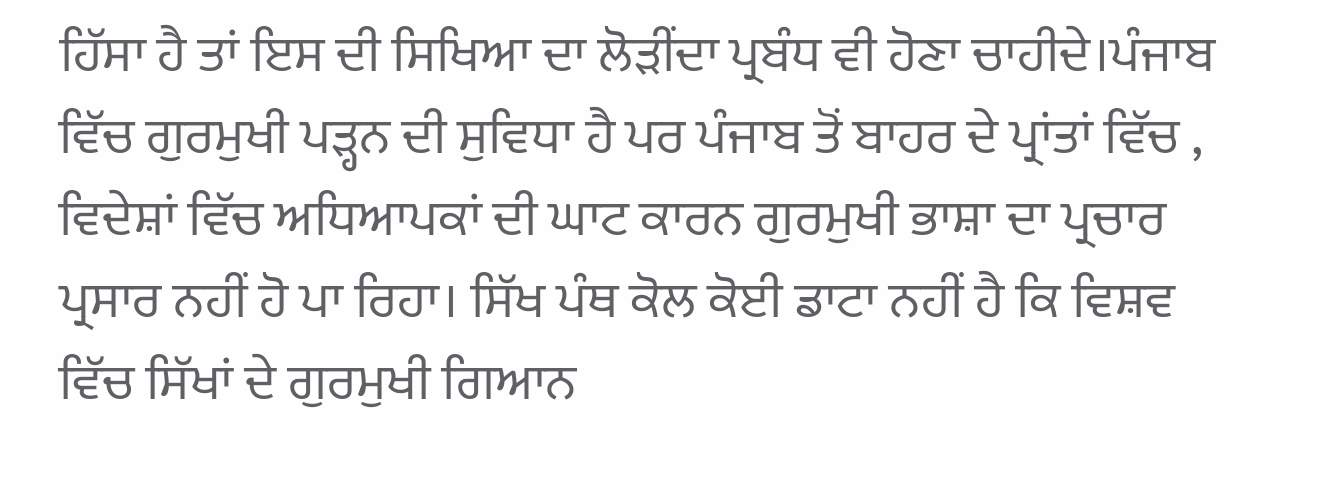ਹਿੱਸਾ ਹੈ ਤਾਂ ਇਸ ਦੀ ਸਿਖਿਆ ਦਾ ਲੋੜੀਂਦਾ ਪ੍ਰਬੰਧ ਵੀ ਹੋਣਾ ਚਾਹੀਦੇ।ਪੰਜਾਬ ਵਿੱਚ ਗੁਰਮੁਖੀ ਪੜ੍ਹਨ ਦੀ ਸੁਵਿਧਾ ਹੈ ਪਰ ਪੰਜਾਬ ਤੋਂ ਬਾਹਰ ਦੇ ਪ੍ਰਾਂਤਾਂ ਵਿੱਚ , ਵਿਦੇਸ਼ਾਂ ਵਿੱਚ ਅਧਿਆਪਕਾਂ ਦੀ ਘਾਟ ਕਾਰਨ ਗੁਰਮੁਖੀ ਭਾਸ਼ਾ ਦਾ ਪ੍ਰਚਾਰ ਪ੍ਰਸਾਰ ਨਹੀਂ ਹੋ ਪਾ ਰਿਹਾ। ਸਿੱਖ ਪੰਥ ਕੋਲ ਕੋਈ ਡਾਟਾ ਨਹੀਂ ਹੈ ਕਿ ਵਿਸ਼ਵ ਵਿੱਚ ਸਿੱਖਾਂ ਦੇ ਗੁਰਮੁਖੀ ਗਿਆਨ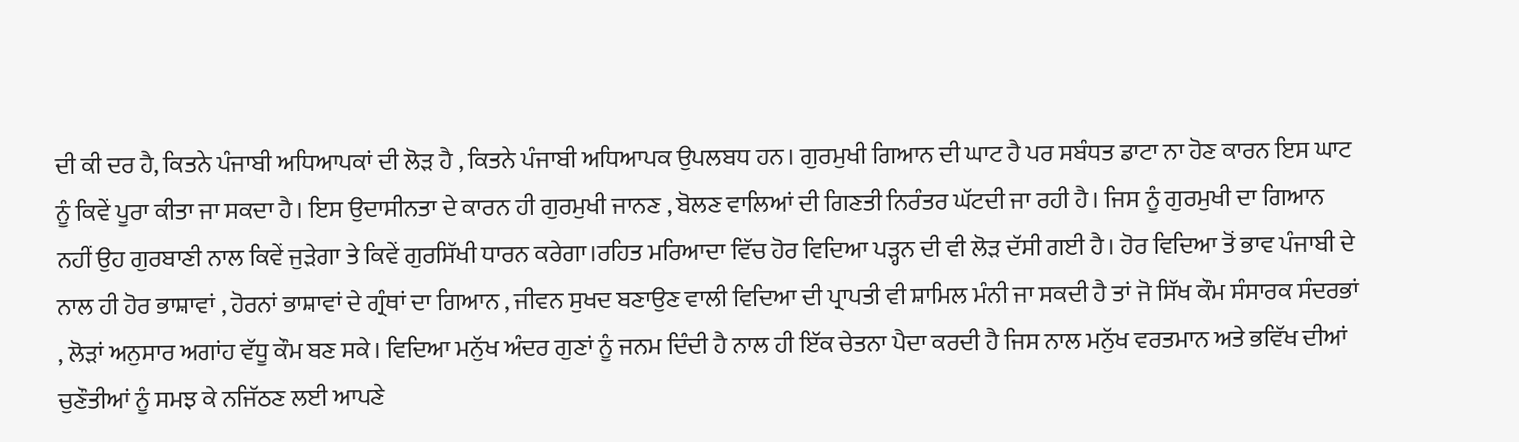ਦੀ ਕੀ ਦਰ ਹੈ, ਕਿਤਨੇ ਪੰਜਾਬੀ ਅਧਿਆਪਕਾਂ ਦੀ ਲੋੜ ਹੈ , ਕਿਤਨੇ ਪੰਜਾਬੀ ਅਧਿਆਪਕ ਉਪਲਬਧ ਹਨ। ਗੁਰਮੁਖੀ ਗਿਆਨ ਦੀ ਘਾਟ ਹੈ ਪਰ ਸਬੰਧਤ ਡਾਟਾ ਨਾ ਹੋਣ ਕਾਰਨ ਇਸ ਘਾਟ ਨੂੰ ਕਿਵੇਂ ਪੂਰਾ ਕੀਤਾ ਜਾ ਸਕਦਾ ਹੈ। ਇਸ ਉਦਾਸੀਨਤਾ ਦੇ ਕਾਰਨ ਹੀ ਗੁਰਮੁਖੀ ਜਾਨਣ , ਬੋਲਣ ਵਾਲਿਆਂ ਦੀ ਗਿਣਤੀ ਨਿਰੰਤਰ ਘੱਟਦੀ ਜਾ ਰਹੀ ਹੈ। ਜਿਸ ਨੂੰ ਗੁਰਮੁਖੀ ਦਾ ਗਿਆਨ ਨਹੀਂ ਉਹ ਗੁਰਬਾਣੀ ਨਾਲ ਕਿਵੇਂ ਜੁੜੇਗਾ ਤੇ ਕਿਵੇਂ ਗੁਰਸਿੱਖੀ ਧਾਰਨ ਕਰੇਗਾ।ਰਹਿਤ ਮਰਿਆਦਾ ਵਿੱਚ ਹੋਰ ਵਿਦਿਆ ਪੜ੍ਹਨ ਦੀ ਵੀ ਲੋੜ ਦੱਸੀ ਗਈ ਹੈ। ਹੋਰ ਵਿਦਿਆ ਤੋਂ ਭਾਵ ਪੰਜਾਬੀ ਦੇ ਨਾਲ ਹੀ ਹੋਰ ਭਾਸ਼ਾਵਾਂ , ਹੋਰਨਾਂ ਭਾਸ਼ਾਵਾਂ ਦੇ ਗ੍ਰੰਥਾਂ ਦਾ ਗਿਆਨ , ਜੀਵਨ ਸੁਖਦ ਬਣਾਉਣ ਵਾਲੀ ਵਿਦਿਆ ਦੀ ਪ੍ਰਾਪਤੀ ਵੀ ਸ਼ਾਮਿਲ ਮੰਨੀ ਜਾ ਸਕਦੀ ਹੈ ਤਾਂ ਜੋ ਸਿੱਖ ਕੌਮ ਸੰਸਾਰਕ ਸੰਦਰਭਾਂ , ਲੋੜਾਂ ਅਨੁਸਾਰ ਅਗਾਂਹ ਵੱਧੂ ਕੌਮ ਬਣ ਸਕੇ। ਵਿਦਿਆ ਮਨੁੱਖ ਅੰਦਰ ਗੁਣਾਂ ਨੂੰ ਜਨਮ ਦਿੰਦੀ ਹੈ ਨਾਲ ਹੀ ਇੱਕ ਚੇਤਨਾ ਪੈਦਾ ਕਰਦੀ ਹੈ ਜਿਸ ਨਾਲ ਮਨੁੱਖ ਵਰਤਮਾਨ ਅਤੇ ਭਵਿੱਖ ਦੀਆਂ ਚੁਣੌਤੀਆਂ ਨੂੰ ਸਮਝ ਕੇ ਨਜਿੱਠਣ ਲਈ ਆਪਣੇ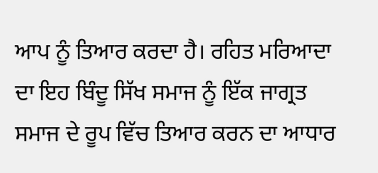ਆਪ ਨੂੰ ਤਿਆਰ ਕਰਦਾ ਹੈ। ਰਹਿਤ ਮਰਿਆਦਾ ਦਾ ਇਹ ਬਿੰਦੂ ਸਿੱਖ ਸਮਾਜ ਨੂੰ ਇੱਕ ਜਾਗ੍ਰਤ ਸਮਾਜ ਦੇ ਰੂਪ ਵਿੱਚ ਤਿਆਰ ਕਰਨ ਦਾ ਆਧਾਰ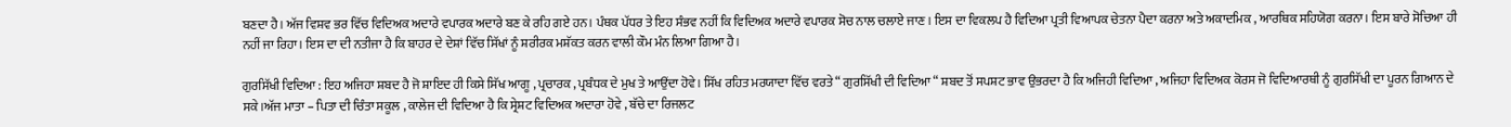ਬਣਦਾ ਹੈ। ਅੱਜ ਵਿਸ਼ਵ ਭਰ ਵਿੱਚ ਵਿਦਿਅਕ ਅਦਾਰੇ ਵਪਾਰਕ ਅਦਾਰੇ ਬਣ ਕੇ ਰਹਿ ਗਏ ਹਨ। ਪੰਥਕ ਪੱਧਰ ਤੇ ਇਹ ਸੰਭਵ ਨਹੀਂ ਕਿ ਵਿਦਿਅਕ ਅਦਾਰੇ ਵਪਾਰਕ ਸੋਚ ਨਾਲ ਚਲਾਏ ਜਾਣ। ਇਸ ਦਾ ਵਿਕਲਪ ਹੈ ਵਿਦਿਆ ਪ੍ਰਤੀ ਵਿਆਪਕ ਚੇਤਨਾ ਪੈਦਾ ਕਰਨਾ ਅਤੇ ਅਕਾਦਮਿਕ , ਆਰਥਿਕ ਸਹਿਯੋਗ ਕਰਨਾ। ਇਸ ਬਾਰੇ ਸੋਚਿਆ ਹੀ ਨਹੀਂ ਜਾ ਰਿਹਾ। ਇਸ ਦਾ ਦੀ ਨਤੀਜਾ ਹੈ ਕਿ ਬਾਹਰ ਦੇ ਦੇਸ਼ਾਂ ਵਿੱਚ ਸਿੱਖਾਂ ਨੂੰ ਸ਼ਰੀਰਕ ਮਸ਼ੱਕਤ ਕਰਨ ਵਾਲੀ ਕੌਮ ਮੰਨ ਲਿਆ ਗਿਆ ਹੈ।

ਗੁਰਸਿੱਖੀ ਵਿਦਿਆ : ਇਹ ਅਜਿਹਾ ਸ਼ਬਦ ਹੈ ਜੋ ਸ਼ਾਇਦ ਹੀ ਕਿਸੇ ਸਿੱਖ ਆਗੂ , ਪ੍ਰਚਾਰਕ , ਪ੍ਰਬੰਧਕ ਦੇ ਮੁਖ ਤੇ ਆਉਂਦਾ ਹੋਵੇ। ਸਿੱਖ ਰਹਿਤ ਮਰਯਾਦਾ ਵਿੱਚ ਵਰਤੇ “ ਗੁਰਸਿੱਖੀ ਦੀ ਵਿਦਿਆ “ ਸ਼ਬਦ ਤੋਂ ਸਪਸ਼ਟ ਭਾਵ ਉਭਰਦਾ ਹੈ ਕਿ ਅਜਿਹੀ ਵਿਦਿਆ , ਅਜਿਹਾ ਵਿਦਿਅਕ ਕੋਰਸ ਜੋ ਵਿਦਿਆਰਥੀ ਨੂੰ ਗੁਰਸਿੱਖੀ ਦਾ ਪੂਰਨ ਗਿਆਨ ਦੇ ਸਕੇ।ਅੱਜ ਮਾਤਾ – ਪਿਤਾ ਦੀ ਚਿੰਤਾ ਸਕੂਲ , ਕਾਲੇਜ ਦੀ ਵਿਦਿਆ ਹੈ ਕਿ ਸ੍ਰੇਸ਼ਟ ਵਿਦਿਅਕ ਅਦਾਰਾ ਹੋਵੇ , ਬੱਚੇ ਦਾ ਰਿਜਲਟ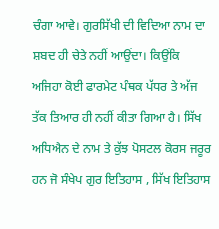ਚੰਗਾ ਆਵੇ। ਗੁਰਸਿੱਖੀ ਦੀ ਵਿਦਿਆ ਨਾਮ ਦਾ ਸ਼ਬਦ ਹੀ ਚੇਤੇ ਨਹੀਂ ਆਉਂਦਾ। ਕਿਉਂਕਿ ਅਜਿਹਾ ਕੋਈ ਫਾਰਮੇਟ ਪੰਥਕ ਪੱਧਰ ਤੇ ਅੱਜ ਤੱਕ ਤਿਆਰ ਹੀ ਨਹੀਂ ਕੀਤਾ ਗਿਆ ਹੈ। ਸਿੱਖ ਅਧਿਐਨ ਦੇ ਨਾਮ ਤੇ ਕੁੱਝ ਪੋਸਟਲ ਕੋਰਸ ਜਰੂਰ ਹਨ ਜੋ ਸੰਖੇਪ ਗੁਰ ਇਤਿਹਾਸ , ਸਿੱਖ ਇਤਿਹਾਸ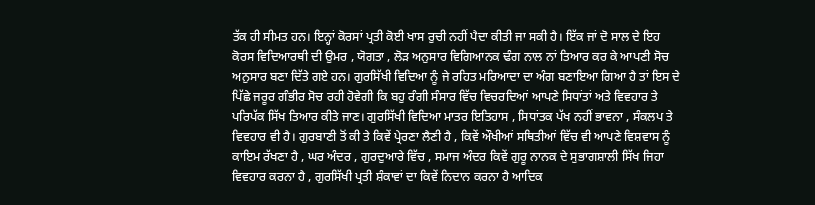ਤੱਕ ਹੀ ਸੀਮਤ ਹਨ। ਇਨ੍ਹਾਂ ਕੋਰਸਾਂ ਪ੍ਰਤੀ ਕੋਈ ਖਾਸ ਰੁਚੀ ਨਹੀਂ ਪੈਦਾ ਕੀਤੀ ਜਾ ਸਕੀ ਹੈ। ਇੱਕ ਜਾਂ ਦੋ ਸਾਲ ਦੇ ਇਹ ਕੋਰਸ ਵਿਦਿਆਰਥੀ ਦੀ ਉਮਰ , ਯੋਗਤਾ , ਲੋੜ ਅਨੁਸਾਰ ਵਿਗਿਆਨਕ ਢੰਗ ਨਾਲ ਨਾਂ ਤਿਆਰ ਕਰ ਕੇ ਆਪਣੀ ਸੋਚ ਅਨੁਸਾਰ ਬਣਾ ਦਿੱਤੇ ਗਏ ਹਨ। ਗੁਰਸਿੱਖੀ ਵਿਦਿਆ ਨੂੰ ਜੇ ਰਹਿਤ ਮਰਿਆਦਾ ਦਾ ਅੰਗ ਬਣਾਇਆ ਗਿਆ ਹੈ ਤਾਂ ਇਸ ਦੇ ਪਿੱਛੇ ਜਰੂਰ ਗੰਭੀਰ ਸੋਚ ਰਹੀ ਹੋਵੇਗੀ ਕਿ ਬਹੁ ਰੰਗੀ ਸੰਸਾਰ ਵਿੱਚ ਵਿਚਰਦਿਆਂ ਆਪਣੇ ਸਿਧਾਂਤਾਂ ਅਤੇ ਵਿਵਹਾਰ ਤੇ ਪਰਿਪੱਕ ਸਿੱਖ ਤਿਆਰ ਕੀਤੇ ਜਾਣ। ਗੁਰਸਿੱਖੀ ਵਿਦਿਆ ਮਾਤਰ ਇਤਿਹਾਸ , ਸਿਧਾਂਤਕ ਪੱਖ ਨਹੀਂ ਭਾਵਨਾ , ਸੰਕਲਪ ਤੇ ਵਿਵਹਾਰ ਵੀ ਹੈ। ਗੁਰਬਾਣੀ ਤੋਂ ਕੀ ਤੇ ਕਿਵੇਂ ਪ੍ਰੇਰਣਾ ਲੈਣੀ ਹੈ , ਕਿਵੇਂ ਔਖੀਆਂ ਸਥਿਤੀਆਂ ਵਿੱਚ ਵੀ ਆਪਣੇ ਵਿਸ਼ਵਾਸ ਨੂੰ ਕਾਇਮ ਰੱਖਣਾ ਹੈ , ਘਰ ਅੰਦਰ , ਗੁਰਦੁਆਰੇ ਵਿੱਚ , ਸਮਾਜ ਅੰਦਰ ਕਿਵੇਂ ਗੁਰੂ ਨਾਨਕ ਦੇ ਸੁਭਾਗਸ਼ਾਲੀ ਸਿੱਖ ਜਿਹਾ ਵਿਵਹਾਰ ਕਰਨਾ ਹੈ , ਗੁਰਸਿੱਖੀ ਪ੍ਰਤੀ ਸ਼ੰਕਾਵਾਂ ਦਾ ਕਿਵੇਂ ਨਿਦਾਨ ਕਰਨਾ ਹੈ ਆਦਿਕ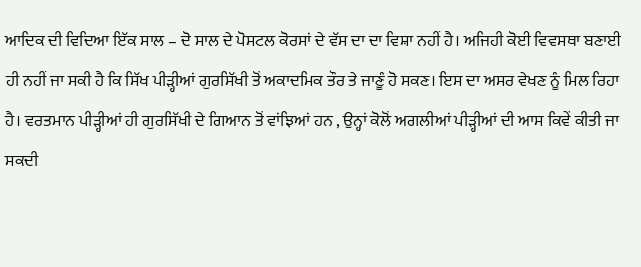ਆਦਿਕ ਦੀ ਵਿਦਿਆ ਇੱਕ ਸਾਲ – ਦੋ ਸਾਲ ਦੇ ਪੋਸਟਲ ਕੋਰਸਾਂ ਦੇ ਵੱਸ ਦਾ ਦਾ ਵਿਸ਼ਾ ਨਹੀਂ ਹੈ। ਅਜਿਹੀ ਕੋਈ ਵਿਵਸਥਾ ਬਣਾਈ ਹੀ ਨਹੀਂ ਜਾ ਸਕੀ ਹੈ ਕਿ ਸਿੱਖ ਪੀੜ੍ਹੀਆਂ ਗੁਰਸਿੱਖੀ ਤੋਂ ਅਕਾਦਮਿਕ ਤੌਰ ਤੇ ਜਾਣੂੰ ਹੋ ਸਕਣ। ਇਸ ਦਾ ਅਸਰ ਵੇਖਣ ਨੂੰ ਮਿਲ ਰਿਹਾ ਹੈ। ਵਰਤਮਾਨ ਪੀੜ੍ਹੀਆਂ ਹੀ ਗੁਰਸਿੱਖੀ ਦੇ ਗਿਆਨ ਤੋਂ ਵਾਂਝਿਆਂ ਹਨ , ਉਨ੍ਹਾਂ ਕੋਲੋਂ ਅਗਲੀਆਂ ਪੀੜ੍ਹੀਆਂ ਦੀ ਆਸ ਕਿਵੇਂ ਕੀਤੀ ਜਾ ਸਕਦੀ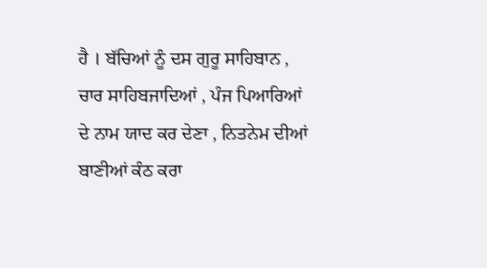ਹੈ । ਬੱਚਿਆਂ ਨੂੰ ਦਸ ਗੁਰੂ ਸਾਹਿਬਾਨ , ਚਾਰ ਸਾਹਿਬਜਾਦਿਆਂ , ਪੰਜ ਪਿਆਰਿਆਂ ਦੇ ਨਾਮ ਯਾਦ ਕਰ ਦੇਣਾ , ਨਿਤਨੇਮ ਦੀਆਂ ਬਾਣੀਆਂ ਕੰਠ ਕਰਾ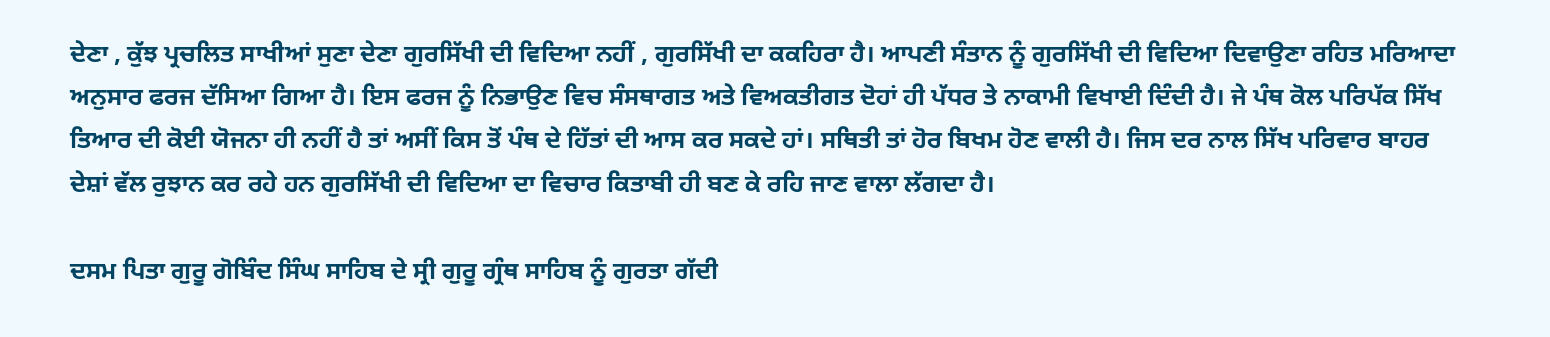ਦੇਣਾ , ਕੁੱਝ ਪ੍ਰਚਲਿਤ ਸਾਖੀਆਂ ਸੁਣਾ ਦੇਣਾ ਗੁਰਸਿੱਖੀ ਦੀ ਵਿਦਿਆ ਨਹੀਂ , ਗੁਰਸਿੱਖੀ ਦਾ ਕਕਹਿਰਾ ਹੈ। ਆਪਣੀ ਸੰਤਾਨ ਨੂੰ ਗੁਰਸਿੱਖੀ ਦੀ ਵਿਦਿਆ ਦਿਵਾਉਣਾ ਰਹਿਤ ਮਰਿਆਦਾ ਅਨੁਸਾਰ ਫਰਜ ਦੱਸਿਆ ਗਿਆ ਹੈ। ਇਸ ਫਰਜ ਨੂੰ ਨਿਭਾਉਣ ਵਿਚ ਸੰਸਥਾਗਤ ਅਤੇ ਵਿਅਕਤੀਗਤ ਦੋਹਾਂ ਹੀ ਪੱਧਰ ਤੇ ਨਾਕਾਮੀ ਵਿਖਾਈ ਦਿੰਦੀ ਹੈ। ਜੇ ਪੰਥ ਕੋਲ ਪਰਿਪੱਕ ਸਿੱਖ ਤਿਆਰ ਦੀ ਕੋਈ ਯੋਜਨਾ ਹੀ ਨਹੀਂ ਹੈ ਤਾਂ ਅਸੀਂ ਕਿਸ ਤੋਂ ਪੰਥ ਦੇ ਹਿੱਤਾਂ ਦੀ ਆਸ ਕਰ ਸਕਦੇ ਹਾਂ। ਸਥਿਤੀ ਤਾਂ ਹੋਰ ਬਿਖਮ ਹੋਣ ਵਾਲੀ ਹੈ। ਜਿਸ ਦਰ ਨਾਲ ਸਿੱਖ ਪਰਿਵਾਰ ਬਾਹਰ ਦੇਸ਼ਾਂ ਵੱਲ ਰੁਝਾਨ ਕਰ ਰਹੇ ਹਨ ਗੁਰਸਿੱਖੀ ਦੀ ਵਿਦਿਆ ਦਾ ਵਿਚਾਰ ਕਿਤਾਬੀ ਹੀ ਬਣ ਕੇ ਰਹਿ ਜਾਣ ਵਾਲਾ ਲੱਗਦਾ ਹੈ।

ਦਸਮ ਪਿਤਾ ਗੁਰੂ ਗੋਬਿੰਦ ਸਿੰਘ ਸਾਹਿਬ ਦੇ ਸ੍ਰੀ ਗੁਰੂ ਗ੍ਰੰਥ ਸਾਹਿਬ ਨੂੰ ਗੁਰਤਾ ਗੱਦੀ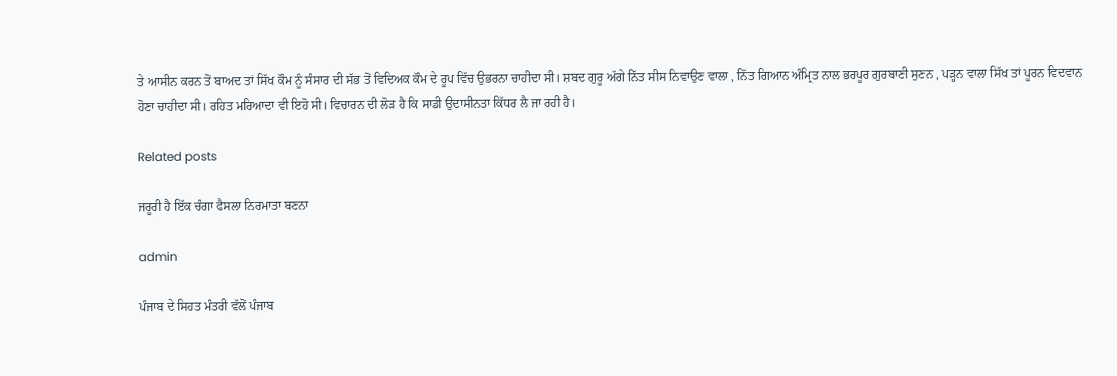ਤੇ ਆਸੀਨ ਕਰਨ ਤੋਂ ਬਾਅਦ ਤਾਂ ਸਿੱਖ ਕੌਮ ਨੂੰ ਸੰਸਾਰ ਦੀ ਸੱਭ ਤੋਂ ਵਿਦਿਅਕ ਕੌਮ ਦੇ ਰੂਪ ਵਿੱਚ ਉਭਰਨਾ ਚਾਹੀਦਾ ਸੀ। ਸ਼ਬਦ ਗੁਰੂ ਅੱਗੇ ਨਿੱਤ ਸੀਸ ਨਿਵਾਉਣ ਵਾਲਾ , ਨਿੱਤ ਗਿਆਨ ਅੰਮ੍ਰਿਤ ਨਾਲ ਭਰਪੂਰ ਗੁਰਬਾਣੀ ਸੁਣਨ , ਪੜ੍ਹਨ ਵਾਲਾ ਸਿੱਖ ਤਾਂ ਪੂਰਨ ਵਿਦਵਾਨ ਹੋਣਾ ਚਾਹੀਦਾ ਸੀ। ਰਹਿਤ ਮਰਿਆਦਾ ਵੀ ਇਹੋ ਸੀ। ਵਿਚਾਰਨ ਦੀ ਲੋੜ ਹੈ ਕਿ ਸਾਡੀ ਉਦਾਸੀਨਤਾ ਕਿੱਧਰ ਲੈ ਜਾ ਰਹੀ ਹੈ।

Related posts

ਜਰੂਰੀ ਹੈ ਇੱਕ ਚੰਗਾ ਫੈਸਲਾ ਨਿਰਮਾਤਾ ਬਣਨਾ

admin

ਪੰਜਾਬ ਦੇ ਸਿਹਤ ਮੰਤਰੀ ਵੱਲੋਂ ਪੰਜਾਬ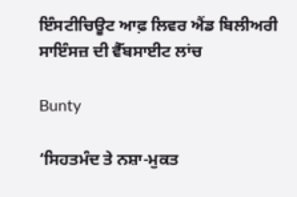ਇੰਸਟੀਚਿਊਟ ਆਫ਼ ਲਿਵਰ ਐਂਡ ਬਿਲੀਅਰੀ ਸਾਇੰਸਜ਼ ਦੀ ਵੈੱਬਸਾਈਟ ਲਾਂਚ

Bunty

‘ਸਿਹਤਮੰਦ ਤੇ ਨਸ਼ਾ-ਮੁਕਤ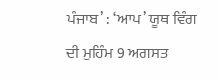ਪੰਜਾਬ’ : ‘ਆਪ’ ਯੂਥ ਵਿੰਗ ਦੀ ਮੁਹਿੰਮ 9 ਅਗਸਤ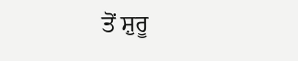ਤੋਂ ਸ਼ੁਰੂ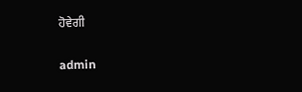ਹੋਵੇਗੀ

admin